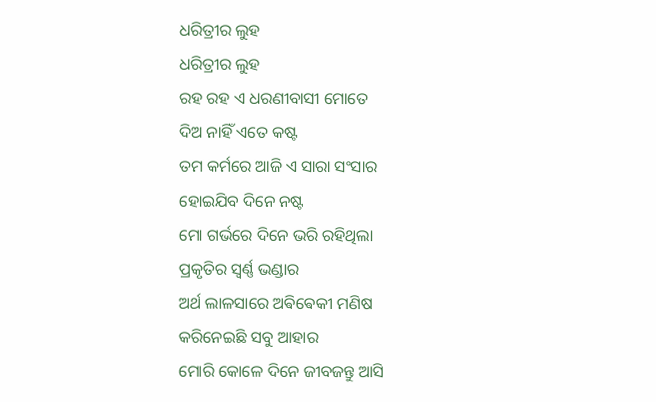ଧରିତ୍ରୀର ଲୁହ
ଧରିତ୍ରୀର ଲୁହ
ରହ ରହ ଏ ଧରଣୀବାସୀ ମୋତେ
ଦିଅ ନାହିଁ ଏତେ କଷ୍ଟ
ତମ କର୍ମରେ ଆଜି ଏ ସାରା ସଂସାର
ହୋଇଯିବ ଦିନେ ନଷ୍ଟ
ମୋ ଗର୍ଭରେ ଦିନେ ଭରି ରହିଥିଲା
ପ୍ରକୃତିର ସ୍ୱର୍ଣ୍ଣ ଭଣ୍ଡାର
ଅର୍ଥ ଲାଳସାରେ ଅଵିଵେକୀ ମଣିଷ
କରିନେଇଛି ସବୁ ଆହାର
ମୋରି କୋଳେ ଦିନେ ଜୀବଜନ୍ତୁ ଆସି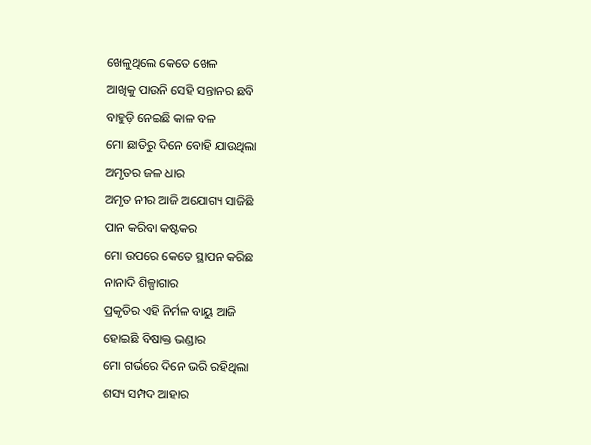ଖେଳୁଥିଲେ କେତେ ଖେଳ
ଆଖିକୁ ପାଉନି ସେହି ସନ୍ତାନର ଛବି
ବାହୁଡ଼ି ନେଇଛି କାଳ ବଳ
ମୋ ଛାତିରୁ ଦିନେ ବୋହି ଯାଉଥିଲା
ଅମୃତର ଜଳ ଧାର
ଅମୃତ ନୀର ଆଜି ଅଯୋଗ୍ୟ ସାଜିଛି
ପାନ କରିବା କଷ୍ଟକର
ମୋ ଉପରେ କେତେ ସ୍ଥାପନ କରିଛ
ନାନାଦି ଶିଳ୍ପାଗାର
ପ୍ରକୃତିର ଏହି ନିର୍ମଳ ବାୟୁ ଆଜି
ହୋଇଛି ବିଷାକ୍ତ ଭଣ୍ଡାର
ମୋ ଗର୍ଭରେ ଦିନେ ଭରି ରହିଥିଲା
ଶସ୍ୟ ସମ୍ପଦ ଆହାର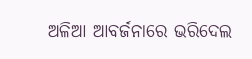ଅଳିଆ ଆବର୍ଜନାରେ ଭରିଦେଲ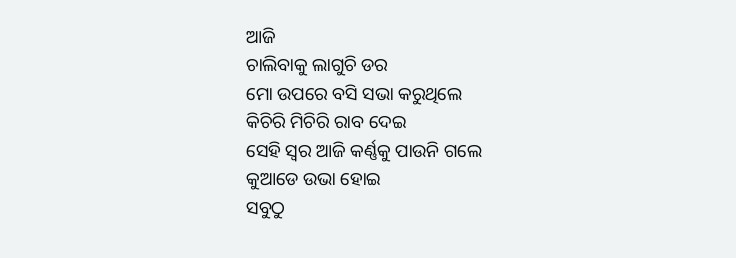ଆଜି
ଚାଲିବାକୁ ଲାଗୁଚି ଡର
ମୋ ଉପରେ ବସି ସଭା କରୁଥିଲେ
କିଚିରି ମିଚିରି ରାବ ଦେଇ
ସେହି ସ୍ୱର ଆଜି କର୍ଣ୍ଣକୁ ପାଉନି ଗଲେ
କୁଆଡେ ଉଭା ହୋଇ
ସବୁଠୁ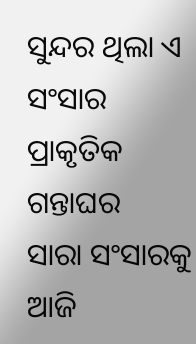ସୁନ୍ଦର ଥିଲା ଏ ସଂସାର
ପ୍ରାକୃତିକ ଗନ୍ତାଘର
ସାରା ସଂସାରକୁ ଆଜି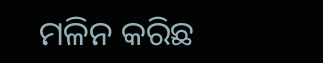ମଳିନ କରିଛ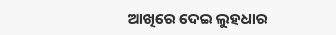ଆଖିରେ ଦେଇ ଲୁହଧାର